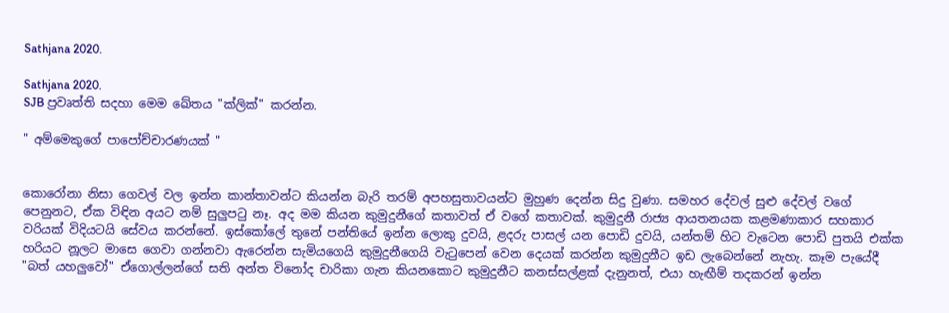Sathjana 2020.

Sathjana 2020.
SJB ප්‍රවෘත්ති සදහා මෙම ඛේතය "ක්ලික්" කරන්න.

" අම්මෙකුගේ පාපෝච්චාරණයක් "


කොරෝනා නිසා ගෙවල් වල ඉන්න කාන්තාවන්ට කියන්න බැරි තරම් අපහසුතාවයන්ට මුහුණ දෙන්න සිදු වුණා. සමහර දේවල් සුළු දේවල් වගේ පෙනුනට, ඒක විඳින අයට නම් සුලුපටු නෑ. අද මම කියන කුමුදුනීගේ කතාවත් ඒ වගේ කතාවක්. කුමුදුනී රාජ්‍ය ආයතනයක කළමණාකාර සහකාර වරියක් විදියටයි සේවය කරන්නේ. ඉස්කෝලේ තුනේ පන්තියේ ඉන්න ලොකු දුවයි, ළදරු පාසල් යන පොඩි දුවයි, යන්තම් හිට වැටෙන පොඩි පුතයි එක්ක හරියට නූලට මාසෙ ගෙවා ගන්නවා ඇරෙන්න සැමියගෙයි කුමුදුනීගෙයි වැටුපෙන් වෙන දෙයක් කරන්න කුමුදුනීට ඉඩ ලැබෙන්නේ නැහැ. කෑම පැයේදී "බත් යහලුවෝ" ඒගොල්ලන්ගේ සති අන්ත විනෝද චාරිකා ගැන කියනකොට කුමුදුනීට කනස්සල්ළක් දැනුනත්, එයා හැඟීම් තදකරන් ඉන්න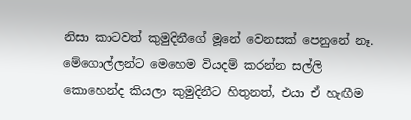නිසා කාටවත් කුමුදිනීගේ මූනේ වෙනසක් පෙනුනේ නෑ. මේගොල්ලන්ට මෙහෙම වියදම් කරන්න සල්ලි කොහෙන්ද කියලා කුමුදිනීට හිතුනත්, එයා ඒ හැඟීම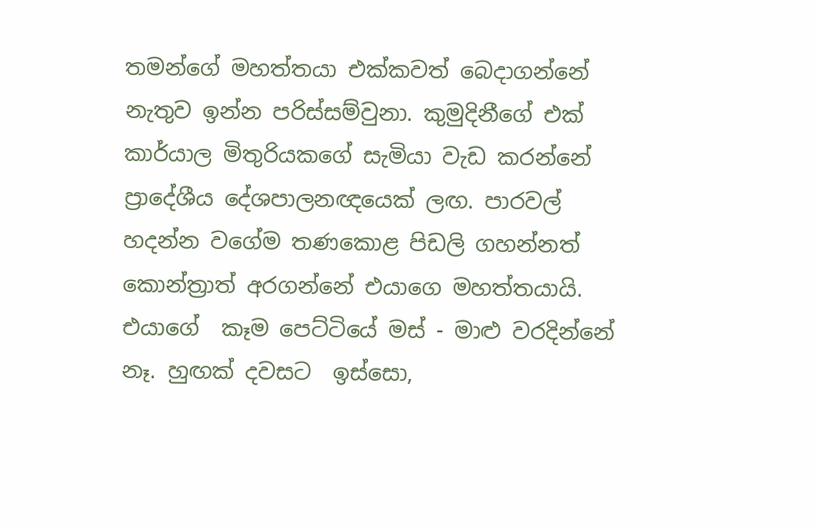තමන්ගේ මහත්තයා එක්කවත් බෙදාගන්නේ නැතුව ඉන්න පරිස්සම්වුනා. කුමුදිනීගේ එක්‌ කාර්යාල මිතුරියකගේ සැමියා වැඩ කරන්නේ ප්‍රාදේශීය දේශපාලනඥයෙක් ලඟ. පාරවල් හදන්න වගේම තණකොළ පිඩලි ගහන්නත් කොන්ත්‍රාත් අරගන්නේ එයාගෙ මහත්තයායි. එයාගේ  කෑම පෙට්ටියේ මස් - මාළු වරදින්නේ නෑ. හුඟක් දවසට  ඉස්සො,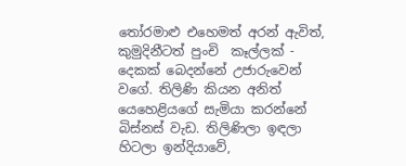තෝරමාළු එහෙමත් අරන් ඇවිත්, කුමුදිනීටත් පුංචි  කෑල්ලක් - දෙකක් බෙදන්නේ උජාරුවෙන් වගේ. තිලිණි කියන අනිත් යෙහෙළියගේ සැමියා කරන්නේ  බිස්නස් වැඩ. තිලිණිලා ඉඳලා හිටලා ඉන්දියාවේ,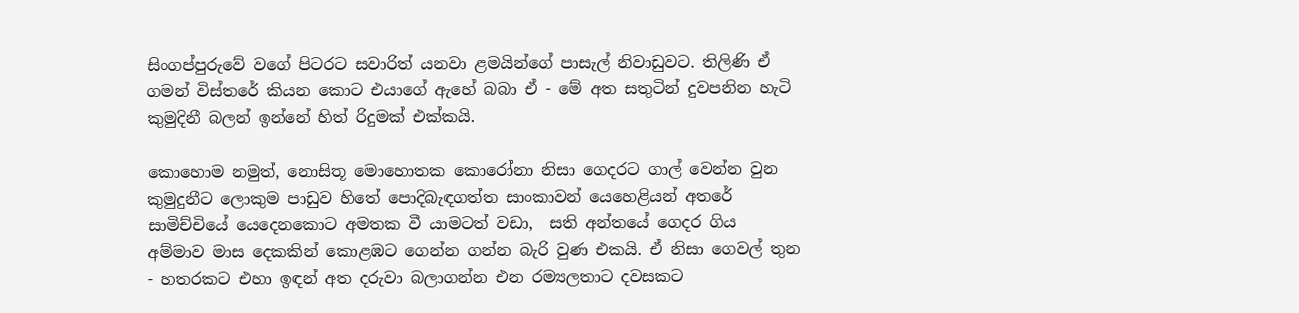සිංගප්පුරුවේ වගේ පිටරට සවාරිත් යනවා ළමයින්ගේ පාසැල් නිවාඩුවට. තිලිණි ඒ ගමන් විස්තරේ කියන කොට එයාගේ ඇහේ බබා ඒ - මේ අත සතුටින් දුවපනින හැටි කුමුදිනී බලන් ඉන්නේ හිත් රිදුමක් එක්කයි.

කොහොම නමුත්, නොසිතූ මොහොතක කොරෝනා නිසා ගෙදරට ගාල් වෙන්න වුන කුමුදුනීට ලොකුම පාඩුව හිතේ පොදිබැඳගත්ත සාංකාවන් යෙහෙළියන් අතරේ සාමිච්චියේ යෙදෙනකොට අමතක වී යාමටත් වඩා,  සති අන්තයේ ගෙදර ගිය අම්මාව මාස දෙකකින් කොළඹට ගෙන්න ගන්න බැරි වුණ එකයි. ඒ නිසා ගෙවල් තුන - හතරකට එහා ඉඳන් අත දරුවා බලාගන්න එන රම්‍යලතාට දවසකට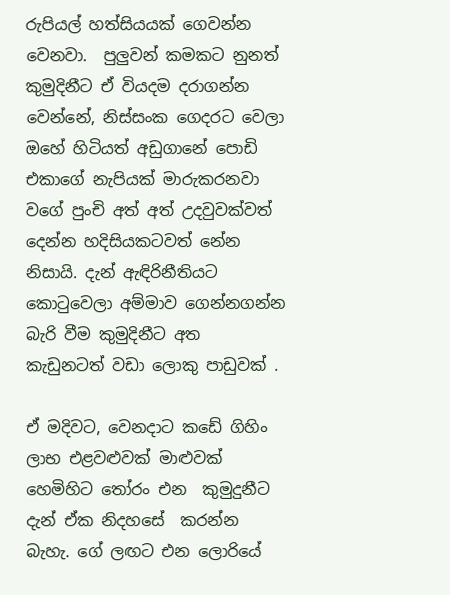රුපියල් හත්සියයක් ගෙවන්න වෙනවා.  පුලුවන් කමකට නුනත් කුමුදිනීට ඒ වියදම දරාගන්න වෙන්නේ, නිස්සංක ගෙදරට වෙලා ඔහේ හිටියත් අඩුගානේ පොඩි එකාගේ නැපියක් මාරුකරනවා වගේ පුංචි අත් අත් උදවුවක්වත් දෙන්න හදිසියකටවත් නේන නිසායි. දැන් ඇඳිරිනීතියට කොටුවෙලා අම්මාව ගෙන්නගන්න බැරි වීම කුමුදිනීට අත කැඩුනටත් වඩා ලොකු පාඩුවක් .

ඒ මදිවට, වෙනදාට කඩේ ගිහිං ලාභ එළවළුවක් මාළුවක් හෙමිහිට තෝරං එන  කුමුදුනීට දැන් ඒක නිදහසේ  කරන්න බැහැ. ගේ ලඟට එන ලොරියේ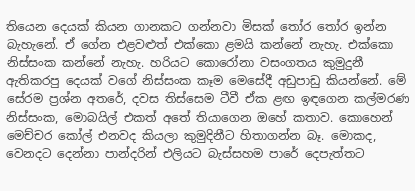තියෙන දෙයක් කියන ගානකට ගන්නවා මිසක් තෝර තෝර ඉන්න බැහැනේ. ඒ ගේන එළවළුත් එක්කො ළමයි කන්නේ නැහැ. එක්කො නිස්සංක කන්නේ නැහැ. හරියට කොරෝනා වසංගතය කුමුදුනී ඇතිකරපු දෙයක් වගේ නිස්සංක කෑම මෙසේදී අඩුපාඩු කියන්නේ. මේ සේරම ප්‍රශ්න අතරේ, දවස තිස්සෙම ටීවී ඒක ළඟ ඉඳගෙන කල්මරණ නිස්සංක, මොබයිල් එකත් අතේ තියාගෙන ඔහේ කතාව. කොහෙන් මෙච්චර කෝල් එනවද කියලා කුමුදිනීට හිතාගන්න බෑ. මොකද, වෙනදට දෙන්නා පාන්දරින් එලියට බැස්සහම පාරේ දෙපැත්තට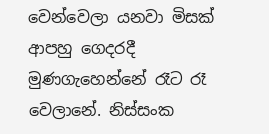වෙන්වෙලා යනවා මිසක් ආපහු ගෙදරදී මුණගැහෙන්නේ රෑට රෑ වෙලානේ. නිස්සංක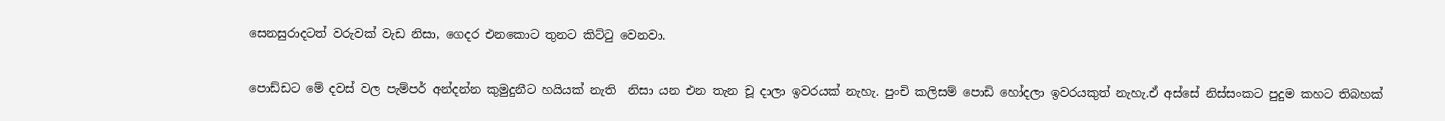සෙනසුරාදටත් වරුවක් වැඩ නිසා, ගෙදර එනකොට තුනට කිට්ටු වෙනවා.

පොඩ්ඩට මේ දවස් වල පැම්පර් අන්දන්න කුමුදුනීට හයියක් නැති  නිසා යන එන තැන චූ දාලා ඉවරයක් නැහැ. පුංචි කලිසම් පොඩි හෝදලා ඉවරයකුත් නැහැ.ඒ අස්සේ නිස්සංකට පුදුම කහට තිබහක්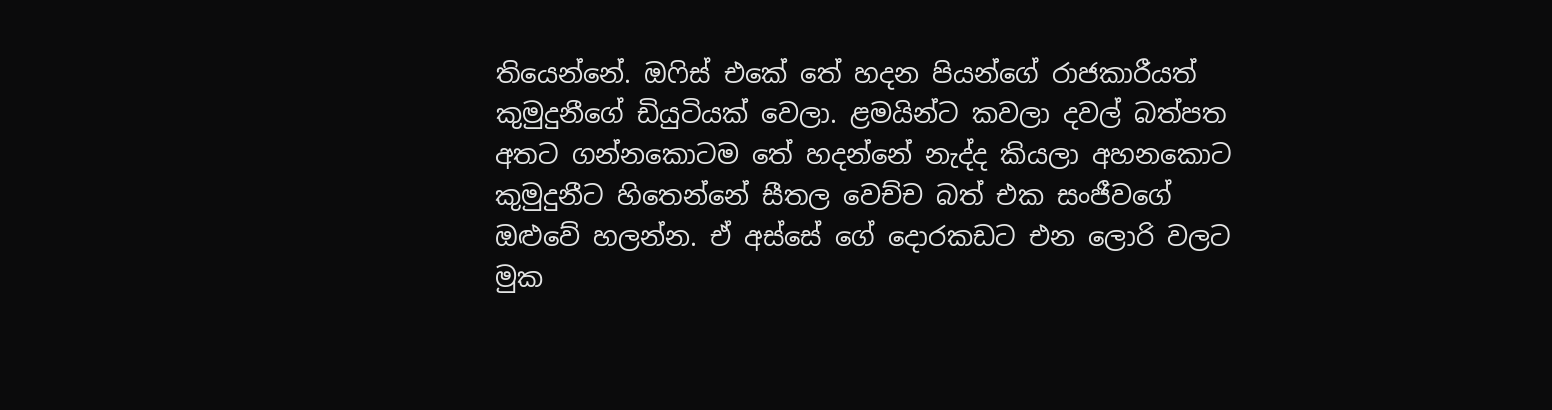තියෙන්නේ. ඔෆිස් එකේ තේ හදන පියන්ගේ රාජකාරීයත් කුමුදුනීගේ ඩියුටියක් වෙලා. ළමයින්ට කවලා දවල් බත්පත අතට ගන්නකොටම තේ හදන්නේ නැද්ද කියලා අහනකොට කුමුදුනීට හිතෙන්නේ සීතල වෙච්ච බත් එක සංජීවගේ ඔළුවේ හලන්න. ඒ අස්සේ ගේ දොරකඩට එන ලොරි වලට මුක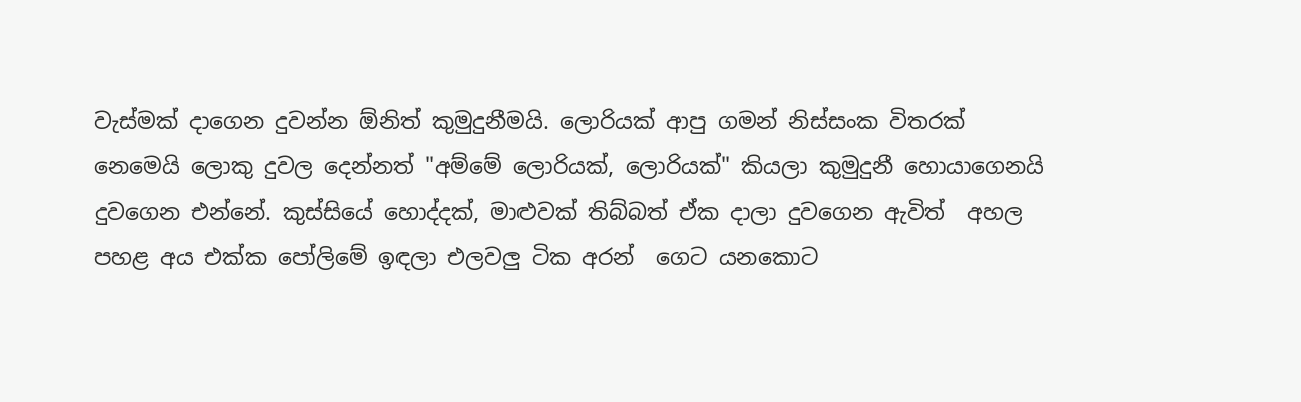වැස්මක් දාගෙන දුවන්න ඕනිත් කුමුදුනීමයි. ලොරියක් ආපු ගමන් නිස්සංක විතරක් නෙමෙයි ලොකු දුවල දෙන්නත් "අම්මේ ලොරියක්, ලොරියක්" කියලා කුමුදුනී හොයාගෙනයි දුවගෙන එන්නේ. කුස්සියේ හොද්දක්‌, මාළුවක් තිබ්බත් ඒක දාලා දුවගෙන ඇවිත්  අහල පහළ අය එක්ක පෝලිමේ ඉඳලා එලවලු ටික අරන්  ගෙට යනකොට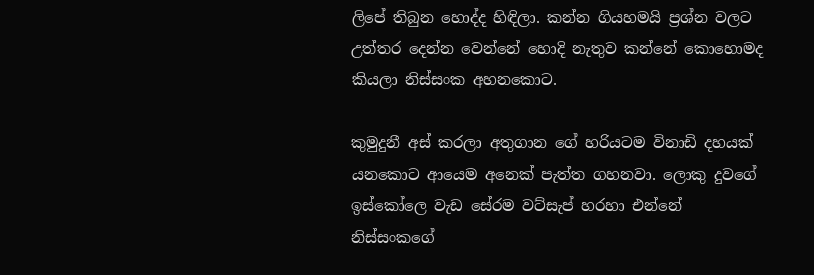ලිපේ තිබුන හොද්ද හිඳිලා. කන්න ගියහමයි ප්‍රශ්න වලට උත්තර දෙන්න වෙන්නේ හොදි නැතුව කන්නේ කොහොමද කියලා නිස්සංක අහනකොට.

කුමුදුනී අස් කරලා අතුගාන ගේ හරියටම විනාඩි දහයක් යනකොට ආයෙම අනෙක් පැත්ත ගහනවා. ලොකු දුවගේ ඉස්කෝලෙ වැඩ සේරම වට්සැප් හරහා එන්නේ නිස්සංකගේ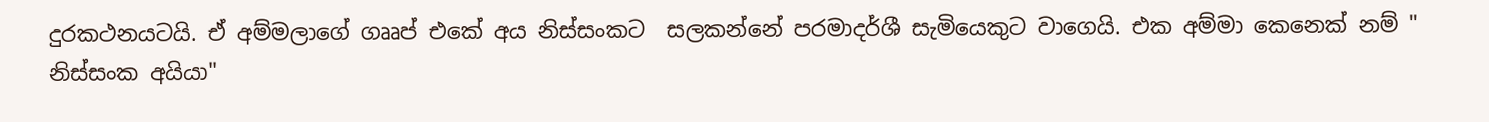දුරකථනයටයි. ඒ අම්මලාගේ ගෲප් එකේ අය නිස්සංකට  සලකන්නේ පරමාදර්ශී සැමියෙකුට වාගෙයි. එක අම්මා කෙනෙක් නම් " නිස්සංක අයියා"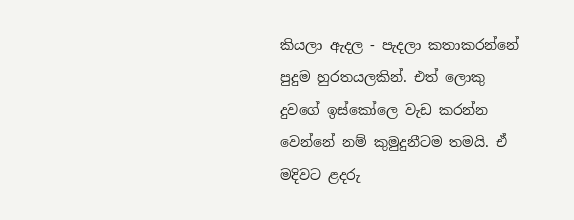කියලා ඇදල - පැදලා කතාකරන්නේ පුදුම හුරතයලකින්. එත් ලොකු දුවගේ ඉස්කෝලෙ වැඩ කරන්න වෙන්නේ නම් කුමුදුනීටම තමයි. ඒ මදිවට ළදරු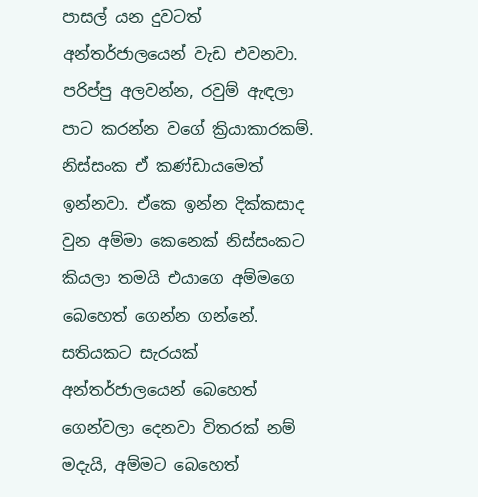පාසල් යන දුවටත් අන්තර්ජාලයෙන් වැඩ එවනවා. පරිප්පු අලවන්න, රවුම් ඇඳලා පාට කරන්න වගේ ක්‍රියාකාරකම්. නිස්සංක ඒ කණ්ඩායමෙත් ඉන්නවා. ඒකෙ ඉන්න දික්කසාද වුන අම්මා කෙනෙක් නිස්සංකට කියලා තමයි එයාගෙ අම්මගෙ බෙහෙත් ගෙන්න ගන්නේ. සතියකට සැරයක් අන්තර්ජාලයෙන් බෙහෙත් ගෙන්වලා දෙනවා විතරක් නම් මදැයි, අම්මට බෙහෙත්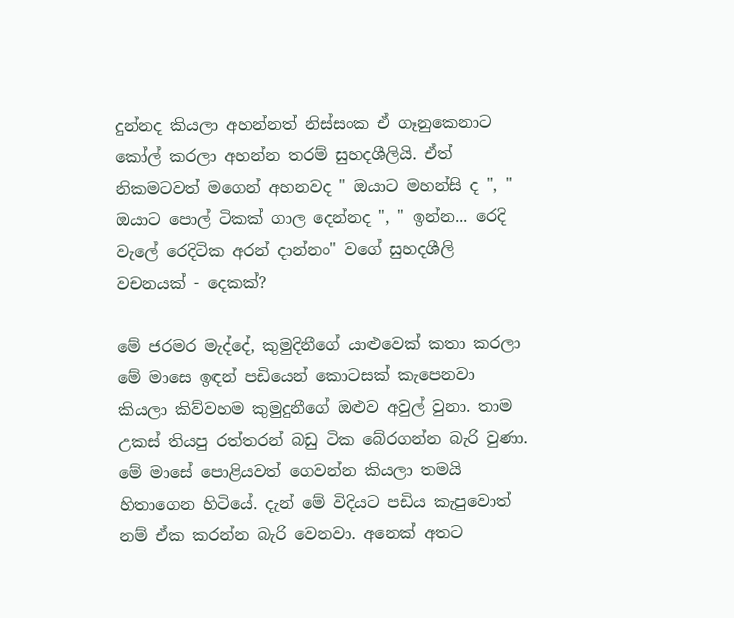දුන්නද කියලා අහන්නත් නිස්සංක ඒ ගෑනුකෙනාට කෝල් කරලා අහන්න තරම් සුහදශීලියි. ඒත් නිකමටවත් මගෙන් අහනවද " ඔයාට මහන්සි ද ", " ඔයාට පොල් ටිකක් ගාල දෙන්නද ", " ඉන්න... රෙදි වැලේ රෙදිටික අරන් දාන්නං" වගේ සුහදශීලි වචනයක් - දෙකක්?

මේ ජරමර මැද්දේ, කුමුදිනීගේ යාළුවෙක් කතා කරලා මේ මාසෙ ඉඳන් පඩියෙන් කොටසක්‌ කැපෙනවා කියලා කිව්වහම කුමුදුනීගේ ඔළුව අවුල් වුනා. තාම උකස් තියපු රත්තරන් බඩු ටික බේරගන්න බැරි වුණා. මේ මාසේ පොළියවත් ගෙවන්න කියලා තමයි හිතාගෙන හිටියේ. දැන් මේ විදියට පඩිය කැපුවොත් නම් ඒක කරන්න බැරි වෙනවා. අනෙක් අතට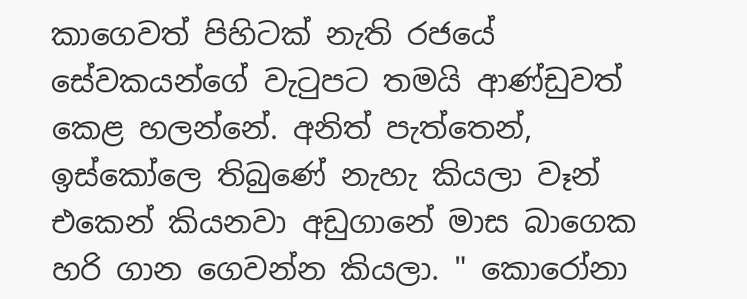කාගෙවත් පිහිටක් නැති රජයේ සේවකයන්ගේ වැටුපට තමයි ආණ්ඩුවත් කෙළ හලන්නේ. අනිත් පැත්තෙන්,  ඉස්කෝලෙ තිබුණේ නැහැ කියලා වෑන් එකෙන් කියනවා අඩුගානේ මාස බාගෙක හරි ගාන ගෙවන්න කියලා. " කොරෝනා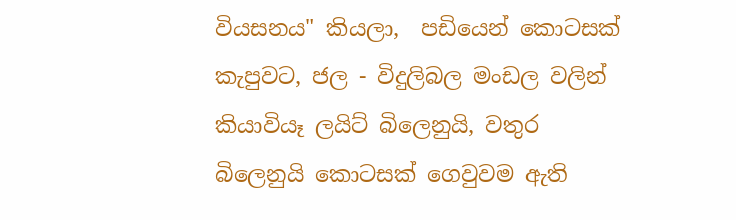වියසනය" කියලා,  පඩියෙන් කොටසක්‌ කැපුවට, ජල - විදුලිබල මංඩල වලින් කියාවියෑ ලයිට් බිලෙනුයි, වතුර බිලෙනුයි කොටසක්‌ ගෙවුවම ඇති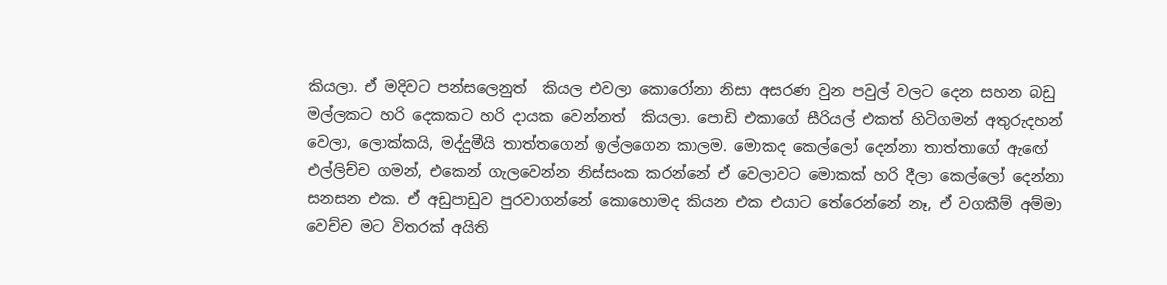කියලා. ඒ මදිවට පන්සලෙනුත්  කියල එවලා කොරෝනා නිසා අසරණ වුන පවුල් වලට දෙන සහන බඩු මල්ලකට හරි දෙකකට හරි දායක වෙන්නත්  කියලා. පොඩි එකාගේ සීරියල් එකත් හිටිගමන් අතුරුදහන් වෙලා, ලොක්කයි, මද්දුමීයි තාත්තගෙන් ඉල්ලගෙන කාලම. මොකද කෙල්ලෝ දෙන්නා තාත්තාගේ ඇඟේ එල්ලිච්ච ගමන්, එකෙන් ගැලවෙන්න නිස්සංක කරන්නේ ඒ වෙලාවට මොකක් හරි දීලා කෙල්ලෝ දෙන්නා සනසන එක. ඒ අඩුපාඩුව පුරවාගන්නේ කොහොමද කියන එක එයාට තේරෙන්නේ නෑ, ඒ වගකීම් අම්මා වෙච්ච මට විතරක් අයිති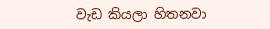වැඩ කියලා හිතනවා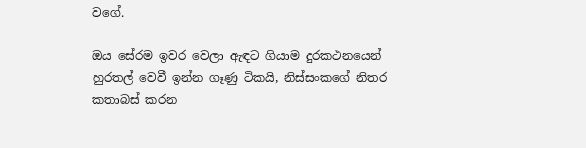වගේ.

ඔය සේරම ඉවර වෙලා ඇඳට ගියාම දුරකථනයෙන් හුරතල් වෙවී ඉන්න ගෑණු ටිකයි, නිස්සංකගේ නිතර කතාබස් කරන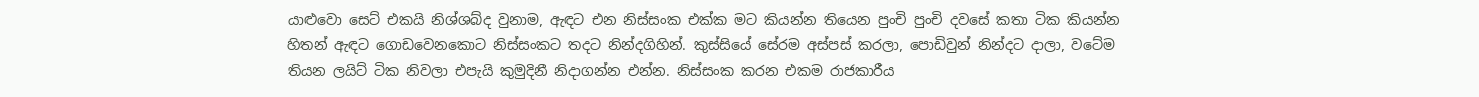යාළුවො සෙට් එකයි නිශ්ශබ්ද වුනාම, ඇඳට එන නිස්සංක එක්ක මට කියන්න තියෙන පුංචි පුංචි දවසේ කතා ටික කියන්න හිතන් ඇඳට ගොඩවෙනකොට නිස්සංකට තදට නින්දගිහින්. කුස්සියේ සේරම අස්පස් කරලා, පොඩිවුන් නින්දට දාලා, වටේම තියන ලයිට් ටික නිවලා එපැයි කුමුදිනී නිදාගන්න එන්න. නිස්සංක කරන එකම රාජකාරීය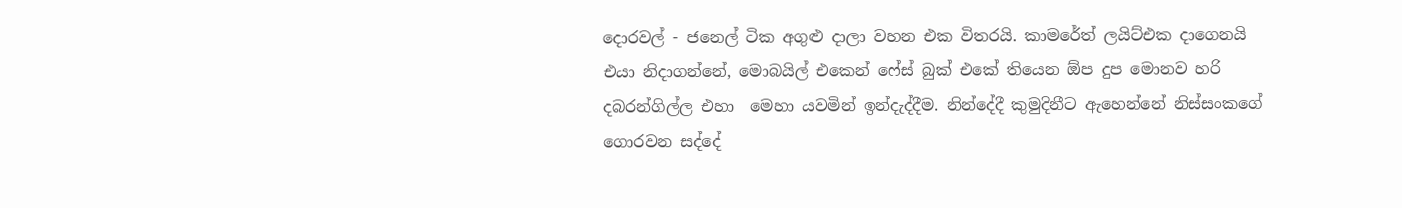දොරවල් - ජනෙල් ටික අගුළු දාලා වහන එක විතරයි. කාමරේත් ලයිට්එක දාගෙනයි එයා නිදාගන්නේ, මොබයිල් එකෙන් ෆේස් බුක් එකේ තියෙන ඕප දුප මොනව හරි දබරන්ගිල්ල එහා  මෙහා යවමින් ඉන්දැද්දීම. නින්දේදී කුමුදිනීට ඇහෙන්නේ නිස්සංකගේ ගොරවන සද්දේ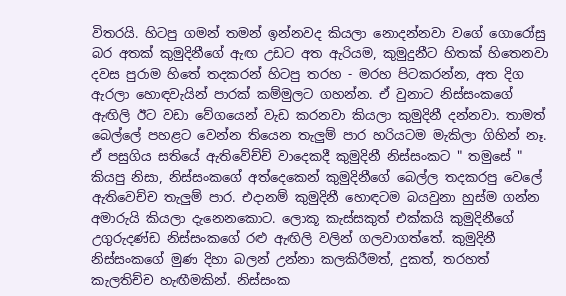විතරයි. හිටපු ගමන් තමන් ඉන්නවද කියලා නොදන්නවා වගේ ගොරෝසු බර අතක් කුමුදිනීගේ ඇඟ උඩට අත ඇරියම, කුමුදුනීට හිතක් හිතෙනවා දවස පුරාම හිතේ තදකරන් හිටපු තරහ - මරහ පිටකරන්න, අත දිග ඇරලා හොඳවැයින් පාරක් කම්මුලට ගහන්න. ඒ වුනාට නිස්සංකගේ ඇඟිලි ඊට වඩා වේගයෙන් වැඩ කරනවා කියලා කුමුදිනී දන්නවා. තාමත් බෙල්ලේ පහළට වෙන්න තියෙන තැලුම් පාර හරියටම මැකිලා ගිහින් නෑ. ඒ පසුගිය සතියේ ඇතිවේච්ච් වාදෙකදී කුමුදිනී නිස්සංකට " තමුසේ " කියපු නිසා, නිස්සංකගේ අත්දෙකෙන් කුමුදිනීගේ බෙල්ල තදකරපු වෙලේ ඇතිවෙච්ච තැලුම් පාර. එදානම් කුමුදිනී හොඳටම බයවුනා හුස්ම ගන්න අමාරුයි කියලා දැනෙනකොට. ලොකූ කැස්සකුත් එක්කයි කුමුදිනීගේ උගුරුදණ්ඩ නිස්සංකගේ රළු ඇඟිලි වලින් ගලවාගත්තේ. කුමුදිනී නිස්සංකගේ මුණ දිහා බලන් උන්නා කලකිරීමත්, දුකත්, තරහත් කැලතිච්ච හැඟීමකින්. නිස්සංක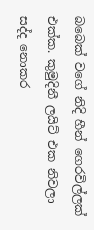බබෙක් වගේ නිදි හීන් ගෙරවිල්ලක් එක්ක. කුමුදිනී ලයිට් එක නිවලා සද්ද නොකර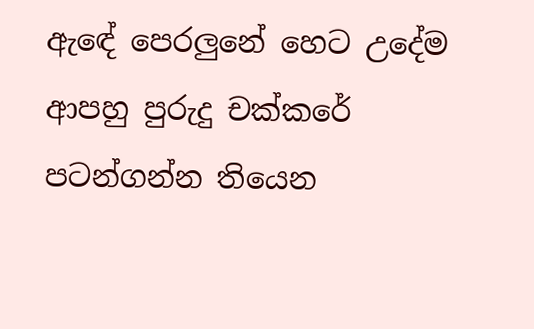ඇඳේ පෙරලුනේ හෙට උදේම ආපහු පුරුදු චක්කරේ පටන්ගන්න තියෙන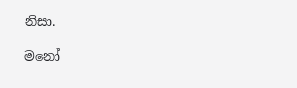නිසා.

මනෝ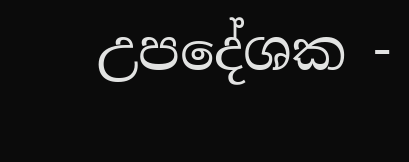උපදේශක -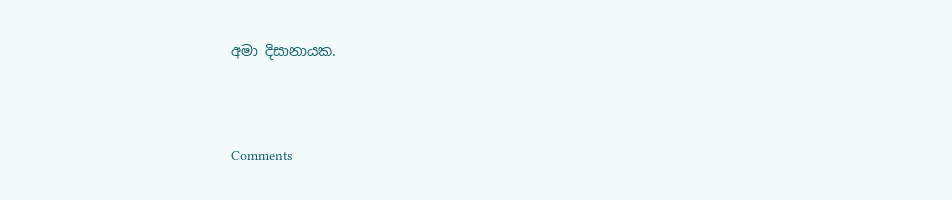අමා දිසානායක.




Comments